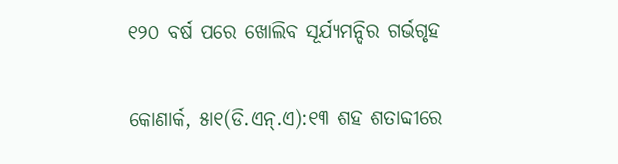୧୨୦ ବର୍ଷ ପରେ ଖୋଲିବ ସୂର୍ଯ୍ୟମନ୍ଦିର ଗର୍ଭଗୃହ

କୋଣାର୍କ, ୫ା୧(ଡି.ଏନ୍‌.ଏ):୧୩ ଶହ ଶତାବ୍ଦୀରେ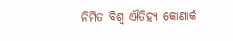ନିର୍ମିତ ବିଶ୍ୱ ଐତିହ୍ୟ କୋଣାର୍କ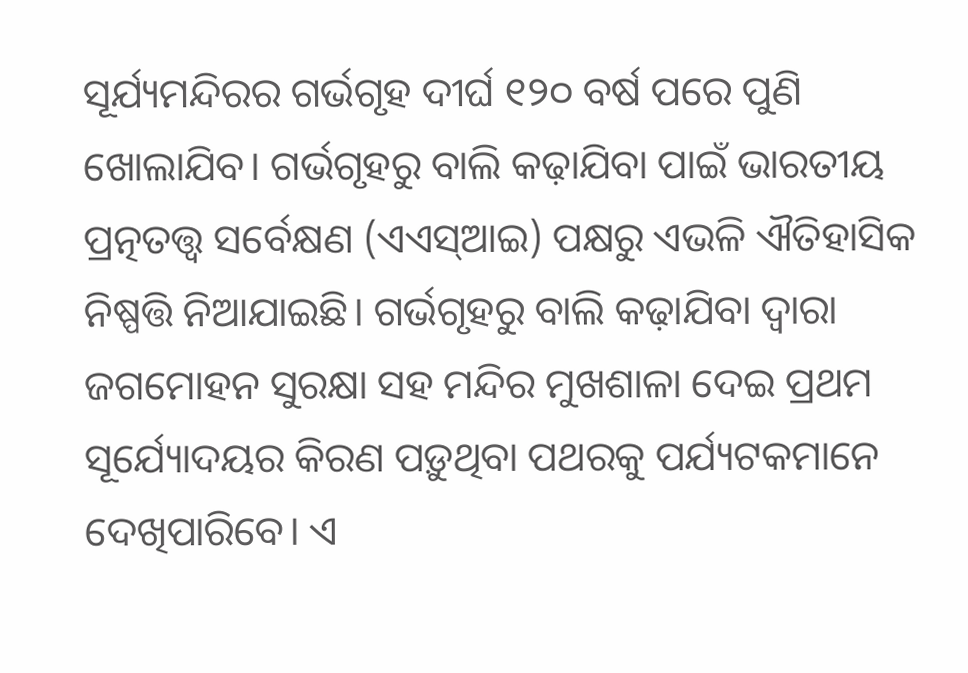ସୂର୍ଯ୍ୟମନ୍ଦିରର ଗର୍ଭଗୃହ ଦୀର୍ଘ ୧୨୦ ବର୍ଷ ପରେ ପୁଣି ଖୋଲାଯିବ। ଗର୍ଭଗୃହରୁ ବାଲି କଢ଼ାଯିବା ପାଇଁ ଭାରତୀୟ ପ୍ରତ୍ନତତ୍ତ୍ୱ ସର୍ବେକ୍ଷଣ (ଏଏସ୍‌ଆଇ) ପକ୍ଷରୁ ଏଭଳି ଐତିହାସିକ ନିଷ୍ପତ୍ତି ନିଆଯାଇଛି। ଗର୍ଭଗୃହରୁ ବାଲି କଢ଼ାଯିବା ଦ୍ୱାରା ଜଗମୋହନ ସୁରକ୍ଷା ସହ ମନ୍ଦିର ମୁଖଶାଳା ଦେଇ ପ୍ରଥମ ସୂର୍ଯ୍ୟୋଦୟର କିରଣ ପଡ଼ୁଥିବା ପଥରକୁ ପର୍ଯ୍ୟଟକମାନେ ଦେଖିପାରିବେ। ଏ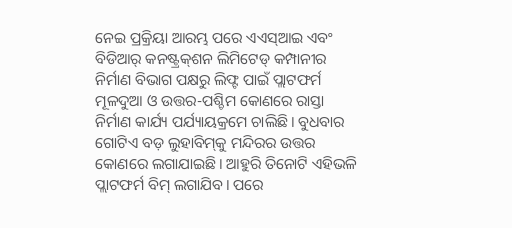ନେଇ ପ୍ରକ୍ରିୟା ଆରମ୍ଭ ପରେ ଏଏସ୍‌ଆଇ ଏବଂ ବିଡିଆର୍‌ କନଷ୍ଟ୍ରକ୍‌ଶନ ଲିମିଟେଡ୍‌ କମ୍ପାନୀର ନିର୍ମାଣ ବିଭାଗ ପକ୍ଷରୁ ଲିଫ୍ଟ ପାଇଁ ପ୍ଲାଟଫର୍ମ ମୂଳଦୁଆ ଓ ଉତ୍ତର-ପଶ୍ଚିମ କୋଣରେ ରାସ୍ତା ନିର୍ମାଣ କାର୍ଯ୍ୟ ପର୍ଯ୍ୟାୟକ୍ରମେ ଚାଲିଛି। ବୁଧବାର ଗୋଟିଏ ବଡ଼ ଲୁହାବିମ୍‌କୁ ମନ୍ଦିରର ଉତ୍ତର କୋଣରେ ଲଗାଯାଇଛି। ଆହୁରି ତିନୋଟି ଏହିଭଳି ପ୍ଲାଟଫର୍ମ ବିମ୍‌ ଲଗାଯିବ। ପରେ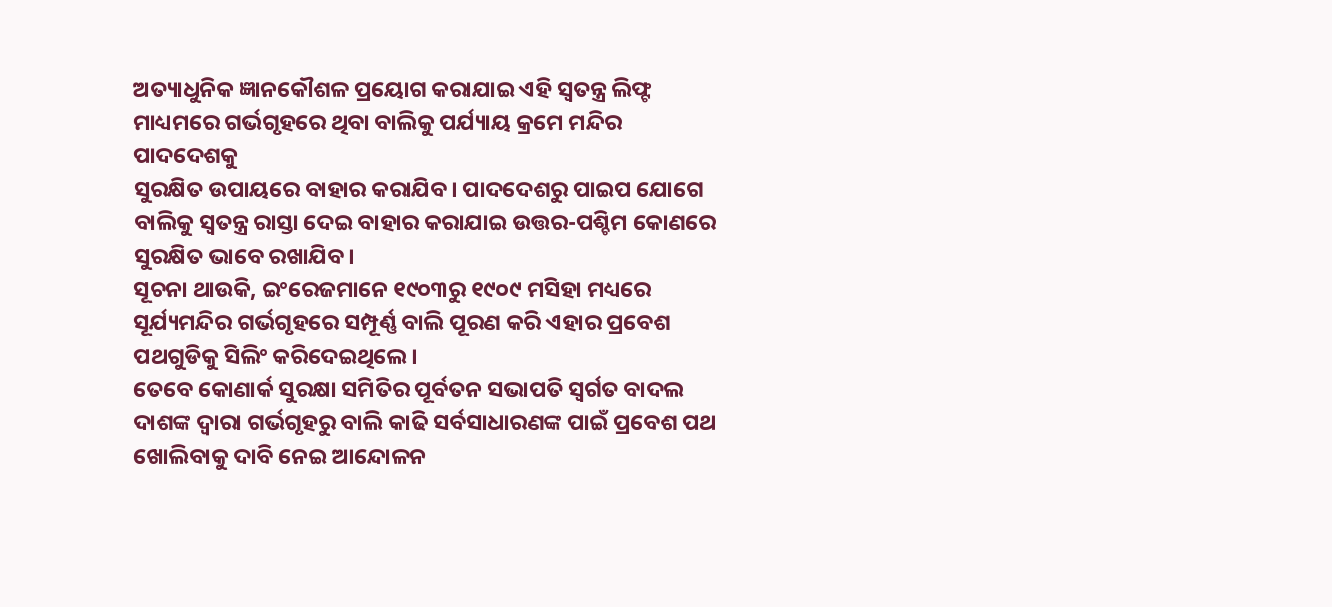ଅତ୍ୟାଧୁନିକ ଜ୍ଞାନକୌଶଳ ପ୍ରୟୋଗ କରାଯାଇ ଏହି ସ୍ବତନ୍ତ୍ର ଲିଫ୍ଟ ମାଧ୍ୟମରେ ଗର୍ଭଗୃହରେ ଥିବା ବାଲିକୁ ପର୍ଯ୍ୟାୟ କ୍ରମେ ମନ୍ଦିର ପାଦଦେଶକୁ
ସୁରକ୍ଷିତ ଉପାୟରେ ବାହାର କରାଯିବ। ପାଦଦେଶରୁ ପାଇପ ଯୋଗେ ବାଲିକୁ ସ୍ବତନ୍ତ୍ର ରାସ୍ତା ଦେଇ ବାହାର କରାଯାଇ ଉତ୍ତର-ପଶ୍ଚିମ କୋଣରେ ସୁରକ୍ଷିତ ଭାବେ ରଖାଯିବ।
ସୂଚନା ଥାଉକି, ଇଂରେଜମାନେ ୧୯୦୩ରୁ ୧୯୦୯ ମସିହା ମଧ୍ୟରେ ସୂର୍ଯ୍ୟମନ୍ଦିର ଗର୍ଭଗୃହରେ ସମ୍ପୂର୍ଣ୍ଣ ବାଲି ପୂରଣ କରି ଏହାର ପ୍ରବେଶ ପଥଗୁଡିକୁ ସିଲିଂ କରିଦେଇଥିଲେ।
ତେବେ କୋଣାର୍କ ସୁରକ୍ଷା ସମିତିର ପୂର୍ବତନ ସଭାପତି ସ୍ବର୍ଗତ ବାଦଲ ଦାଶଙ୍କ ଦ୍ୱାରା ଗର୍ଭଗୃହରୁ ବାଲି କାଢି ସର୍ବସାଧାରଣଙ୍କ ପାଇଁ ପ୍ରବେଶ ପଥ ଖୋଲିବାକୁ ଦାବି ନେଇ ଆନ୍ଦୋଳନ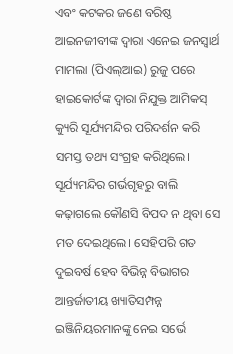ଏବଂ କଟକର ଜଣେ ବରିଷ୍ଠ ଆଇନଜୀବୀଙ୍କ ଦ୍ୱାରା ଏନେଇ ଜନସ୍ବାର୍ଥ ମାମଲା (ପିଏଲ୍‌ଆଇ) ରୁଜୁ ପରେ ହାଇକୋର୍ଟଙ୍କ ଦ୍ୱାରା ନିଯୁକ୍ତ ଆମିକସ୍‌ କ୍ୟୁରି ସୂର୍ଯ୍ୟମନ୍ଦିର ପରିଦର୍ଶନ କରି ସମସ୍ତ ତଥ୍ୟ ସଂଗ୍ରହ କରିଥିଲେ। ସୂର୍ଯ୍ୟମନ୍ଦିର ଗର୍ଭଗୃହରୁ ବାଲି କଢ଼ାଗଲେ କୌଣସି ବିପଦ ନ ଥିବା ସେ ମତ ଦେଇଥିଲେ। ସେହିପରି ଗତ ଦୁଇବର୍ଷ ହେବ ବିଭିନ୍ନ ବିଭାଗର ଆନ୍ତର୍ଜାତୀୟ ଖ୍ୟାତିସମ୍ପନ୍ନ ଇଞ୍ଜିନିୟରମାନଙ୍କୁ ନେଇ ସର୍ଭେ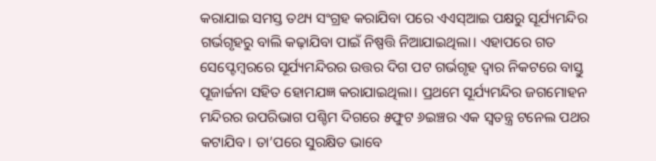କରାଯାଇ ସମସ୍ତ ତଥ୍ୟ ସଂଗ୍ରହ କରାଯିବା ପରେ ଏଏସ୍‌ଆଇ ପକ୍ଷରୁ ସୂର୍ଯ୍ୟମନ୍ଦିର ଗର୍ଭଗୃହରୁ ବାଲି କଢ଼ାଯିବା ପାଇଁ ନିଷ୍ପତ୍ତି ନିଆଯାଇଥିଲା। ଏହାପରେ ଗତ ସେପ୍ଟେମ୍ବରରେ ସୂର୍ଯ୍ୟମନ୍ଦିରର ଉତ୍ତର ଦିଗ ପଟ ଗର୍ଭଗୃହ ଦ୍ୱାର ନିକଟରେ ବାସ୍ତୁ ପୂଜାର୍ଚ୍ଚନା ସହିତ ହୋମଯଜ୍ଞ କରାଯାଇଥିଲା। ପ୍ରଥମେ ସୂର୍ଯ୍ୟମନ୍ଦିର ଜଗମୋହନ ମନ୍ଦିରର ଉପରିଭାଗ ପଶ୍ଚିମ ଦିଗରେ ୫ଫୁଟ ୬ଇଞ୍ଚର ଏକ ସ୍ବତନ୍ତ୍ର ଟନେଲ ପଥର କଟାଯିବ। ତା’ପରେ ସୁରକ୍ଷିତ ଭାବେ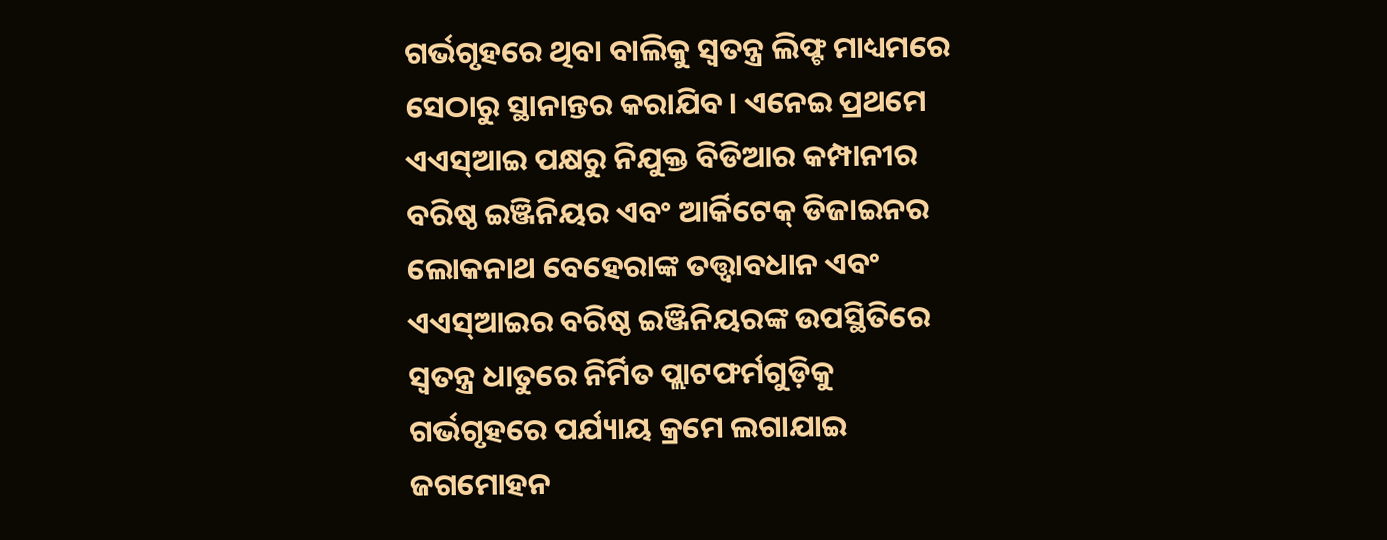ଗର୍ଭଗୃହରେ ଥିବା ବାଲିକୁ ସ୍ବତନ୍ତ୍ର ଲିଫ୍ଟ ମାଧ୍ୟମରେ ସେଠାରୁ ସ୍ଥାନାନ୍ତର କରାଯିବ। ଏନେଇ ପ୍ରଥମେ ଏଏସ୍‌ଆଇ ପକ୍ଷରୁ ନିଯୁକ୍ତ ବିଡିଆର କମ୍ପାନୀର ବରିଷ୍ଠ ଇଞ୍ଜିନିୟର ଏବଂ ଆର୍କିଟେକ୍‌ ଡିଜାଇନର ଲୋକନାଥ ବେହେରାଙ୍କ ତତ୍ତ୍ୱାବଧାନ ଏବଂ ଏଏସ୍‌ଆଇର ବରିଷ୍ଠ ଇଞ୍ଜିନିୟରଙ୍କ ଉପସ୍ଥିତିରେ ସ୍ବତନ୍ତ୍ର ଧାତୁରେ ନିର୍ମିତ ପ୍ଲାଟଫର୍ମଗୁଡ଼ିକୁ ଗର୍ଭଗୃହରେ ପର୍ଯ୍ୟାୟ କ୍ରମେ ଲଗାଯାଇ ଜଗମୋହନ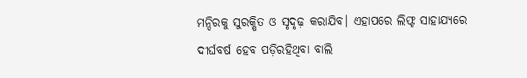ମନ୍ଦିରକୁ ସୁରକ୍ଷିତ ଓ ସୃଦୃଢ଼ କରାଯିବ। ଏହାପରେ ଲିଫ୍ଟ ସାହାଯ୍ୟରେ ଦୀର୍ଘବର୍ଷ ହେବ ପଡ଼ିରହିଥିବା ବାଲି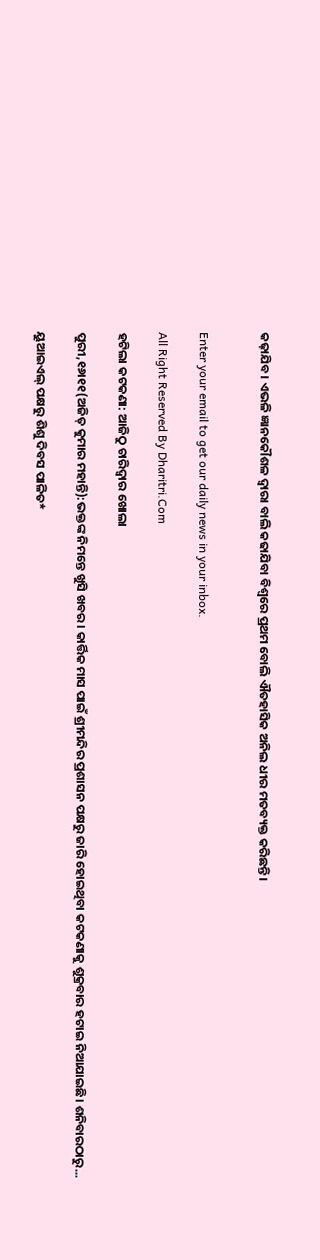କଢ଼ାଯିବ। ଏଭଳି ଜ୍ଞାନକୌଶଳ ଦ୍ୱାରା ବାଲି କଢାଯିବା ବିଶ୍ୱରେ ପ୍ରଥମ ବୋଲି ଐତହାସିକ ଅନିଲ ଧୀର ମତବ୍ୟକ୍ତ କରିଛନ୍ତି।


Enter your email to get our daily news in your inbox.

All Right Reserved By Dharitri.Com

ହଟିଲା କଟକଣା: ଆଜିଠୁ ଚାରିଦ୍ୱାର ଖୋଲା

ପୁରୀ,୧୬ା୧୧(ଅଜିତ୍‌ କୁମାର ମହାନ୍ତି):ଭକ୍ତଙ୍କ ନିମନ୍ତେ ଖୁସି ଖବର। କାର୍ତ୍ତିକ ମାସ ପାଇଁ ଶ୍ରୀମନ୍ଦିର ପ୍ରଶାସନ ପକ୍ଷରୁ ଜାରି ହୋଇଥିବା କଟକଣାକୁ ଶୁକ୍ରବାର ହଟାଇ ନିଆଯାଇଛି। ଶନିବାରଠାରୁ...

ୟୁଆଇଏଲ୍ ପକ୍ଷରୁ ଶିଶୁ ଦିବସ ପାଳିତ*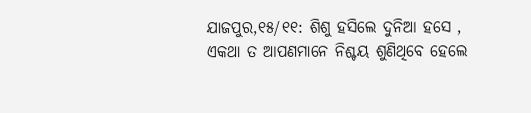ଯାଜପୁର,୧୫/୧୧: ଶିଶୁ ହସିଲେ ଦୁନିଆ ହସେ , ଏକଥା ତ ଆପଣମାନେ ନିଶ୍ଚୟ ଶୁଣିଥିବେ ହେଲେ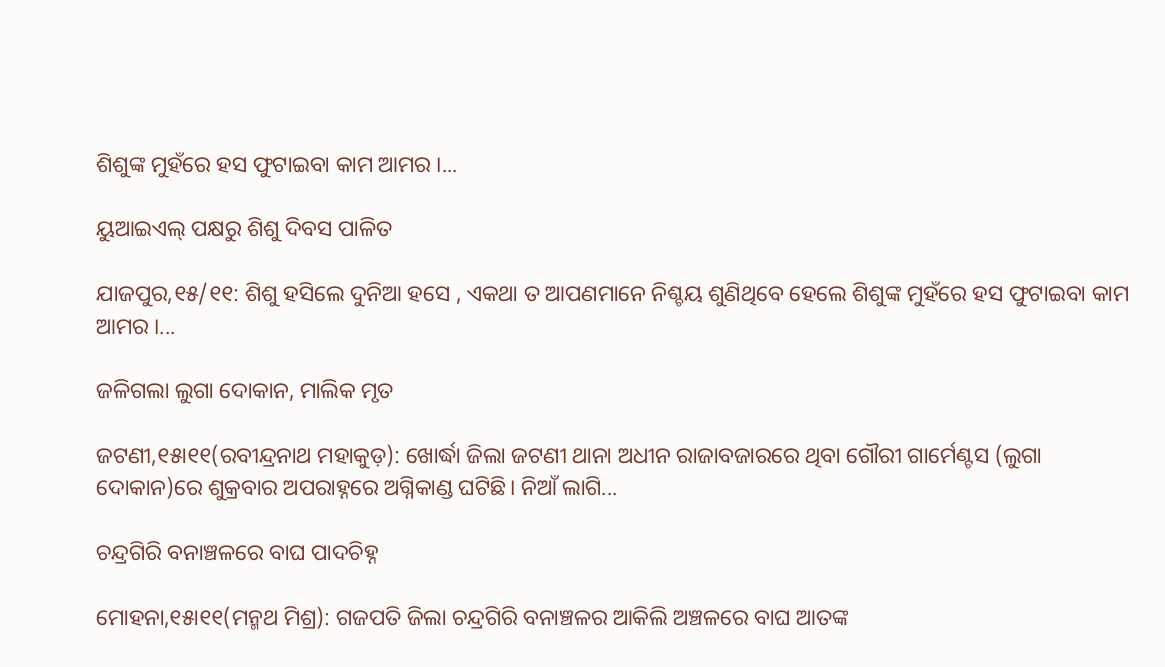ଶିଶୁଙ୍କ ମୁହଁରେ ହସ ଫୁଟାଇବା କାମ ଆମର ।...

ୟୁଆଇଏଲ୍ ପକ୍ଷରୁ ଶିଶୁ ଦିବସ ପାଳିତ

ଯାଜପୁର,୧୫/୧୧: ଶିଶୁ ହସିଲେ ଦୁନିଆ ହସେ , ଏକଥା ତ ଆପଣମାନେ ନିଶ୍ଚୟ ଶୁଣିଥିବେ ହେଲେ ଶିଶୁଙ୍କ ମୁହଁରେ ହସ ଫୁଟାଇବା କାମ ଆମର ।...

ଜଳିଗଲା ଲୁଗା ଦୋକାନ, ମାଲିକ ମୃତ

ଜଟଣୀ,୧୫ା୧୧(ରବୀନ୍ଦ୍ରନାଥ ମହାକୁଡ଼): ଖୋର୍ଦ୍ଧା ଜିଲା ଜଟଣୀ ଥାନା ଅଧୀନ ରାଜାବଜାରରେ ଥିବା ଗୌରୀ ଗାର୍ମେଣ୍ଟସ (ଲୁଗା ଦୋକାନ)ରେ ଶୁକ୍ରବାର ଅପରାହ୍ନରେ ଅଗ୍ନିକାଣ୍ଡ ଘଟିଛି। ନିଆଁ ଲାଗି...

ଚନ୍ଦ୍ରଗିରି ବନାଞ୍ଚଳରେ ବାଘ ପାଦଚିହ୍ନ

ମୋହନା,୧୫ା୧୧(ମନ୍ମଥ ମିଶ୍ର): ଗଜପତି ଜିଲା ଚନ୍ଦ୍ରଗିରି ବନାଞ୍ଚଳର ଆକିଲି ଅଞ୍ଚଳରେ ବାଘ ଆତଙ୍କ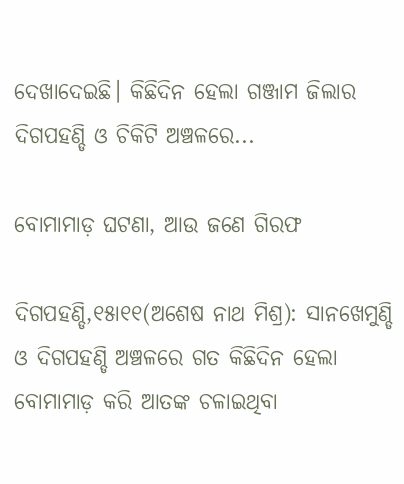ଦେଖାଦେଇଛି। କିଛିଦିନ ହେଲା ଗଞ୍ଜାମ ଜିଲାର ଦିଗପହଣ୍ଡି ଓ ଚିକିଟି ଅଞ୍ଚଳରେ...

ବୋମାମାଡ଼ ଘଟଣା, ଆଉ ଜଣେ ଗିରଫ

ଦିଗପହଣ୍ଡି,୧୫ା୧୧(ଅଶେଷ ନାଥ ମିଶ୍ର): ସାନଖେମୁଣ୍ଡି ଓ ଦିଗପହଣ୍ଡି ଅଞ୍ଚଳରେ ଗତ କିଛିଦିନ ହେଲା ବୋମାମାଡ଼ କରି ଆତଙ୍କ ଚଳାଇଥିବା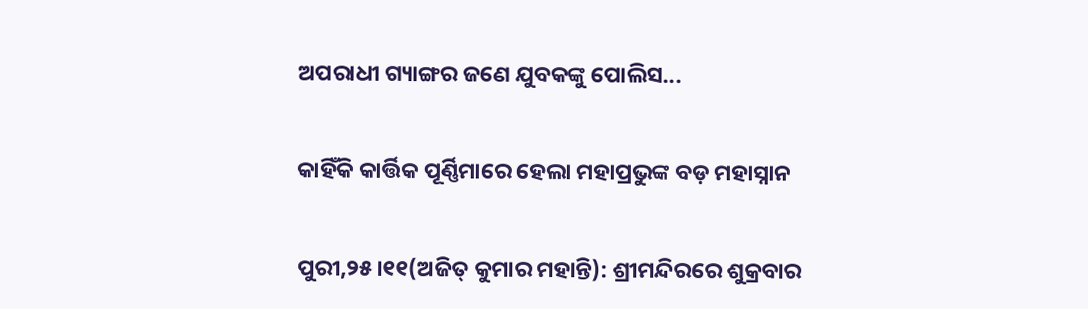ଅପରାଧୀ ଗ୍ୟାଙ୍ଗର ଜଣେ ଯୁବକଙ୍କୁ ପୋଲିସ...

କାହିଁକି କାର୍ତ୍ତିକ ପୂର୍ଣ୍ଣିମାରେ ହେଲା ମହାପ୍ରଭୁଙ୍କ ବଡ଼ ମହାସ୍ନାନ

ପୁରୀ,୨୫।୧୧(ଅଜିତ୍‌ କୁମାର ମହାନ୍ତି): ଶ୍ରୀମନ୍ଦିରରେ ଶୁକ୍ରବାର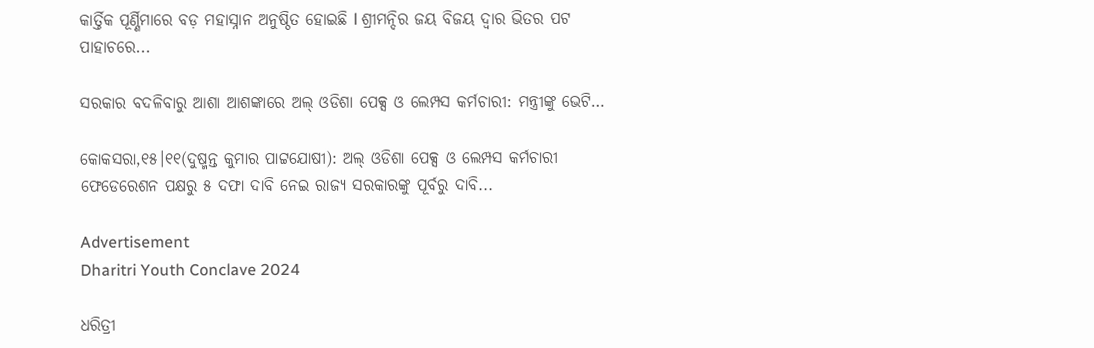କାର୍ତ୍ତିକ ପୂର୍ଣ୍ଣିମାରେ ବଡ଼ ମହାସ୍ନାନ ଅନୁଷ୍ଠିତ ହୋଇଛି l ଶ୍ରୀମନ୍ଦିର ଜୟ ବିଜୟ ଦ୍ୱାର ଭିତର ପଟ ପାହାଚରେ...

ସରକାର ବଦଳିବାରୁ ଆଶା ଆଶଙ୍କାରେ ଅଲ୍‌ ଓଡିଶା ପେକ୍ସ ଓ ଲେମ୍ପସ କର୍ମଚାରୀ: ମନ୍ତ୍ରୀଙ୍କୁ ଭେଟି…

କୋକସରା,୧୫।୧୧(ଦୁଷ୍ମନ୍ତ କୁମାର ପାଟ୍ଟଯୋଷୀ): ଅଲ୍‌ ଓଡିଶା ପେକ୍ସ ଓ ଲେମ୍ପସ କର୍ମଚାରୀ ଫେଡେରେଶନ ପକ୍ଷରୁ ୫ ଦଫା ଦାବି ନେଇ ରାଜ୍ୟ ସରକାରଙ୍କୁ ପୂର୍ବରୁ ଦାବି...

Advertisement
Dharitri Youth Conclave 2024

ଧରିତ୍ରୀ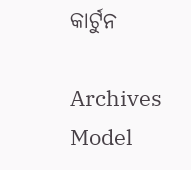କାର୍ଟୁନ

Archives
Model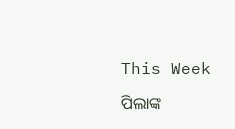This Week

ପିଲାଙ୍କ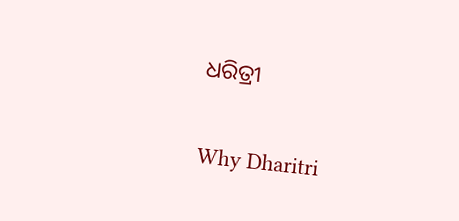ଧରିତ୍ରୀ

Why Dharitri